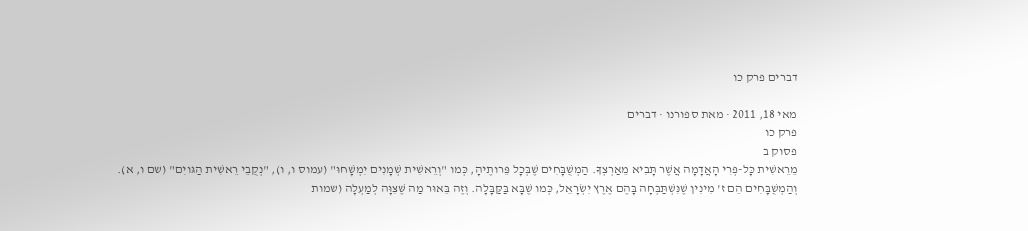דברים פרק כו

מאי 18, 2011 · מאת ספורנו · דברים
פרק כו
פסוק ב
מֵרֵאשִׁית כָּל-פְּרִי הָאֲדָמָה אֲשֶׁר תָּבִיא מֵאַרְצְךָ. הַמְשֻׁבָּחִים שֶׁבְּכָל פֵּרותֶיהָ, כְּמו "וְרֵאשִׁית שְׁמָנִים יִמְשָׁחוּ" (עמוס ו, ו), "נְקֻבֵי רֵאשִׁית הַגּויִם" (שם ו, א). וְהַמְשֻׁבָּחִים הֵם ז' מִינִין שֶׁנִּשְׁתַּבְּחָה בָּהֶם אֶרֶץ יִשְׂרָאֵל, כְּמו שֶׁבָּא בַּקַּבָּלָה. וְזֶה בֵּאוּר מַה שֶּׁצִּוָּה לְמַעְלָה (שמות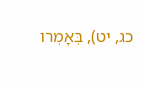כג, יט), בְּאָמְרו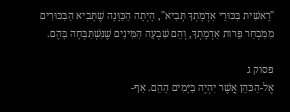"רֵאשִׁית בִּכּוּרֵי אַדְמָתְךָ תָּבִיא", הָיְתָה הַכַּוָּנָה שֶׁתָּבִיא הַבִּכּוּרִים מִמִּבְחַר פֵּרות אַדְמָתְךָ, וְהֵם שִׁבְעָה הַמִּינִים שֶׁנִּשְׁתַּבְּחָה בָּהֶם.

פסוק ג
אֶל-הַכּהֵן אֲשֶׁר יִהְיֶה בַּיָּמִים הָהֵם. אַף-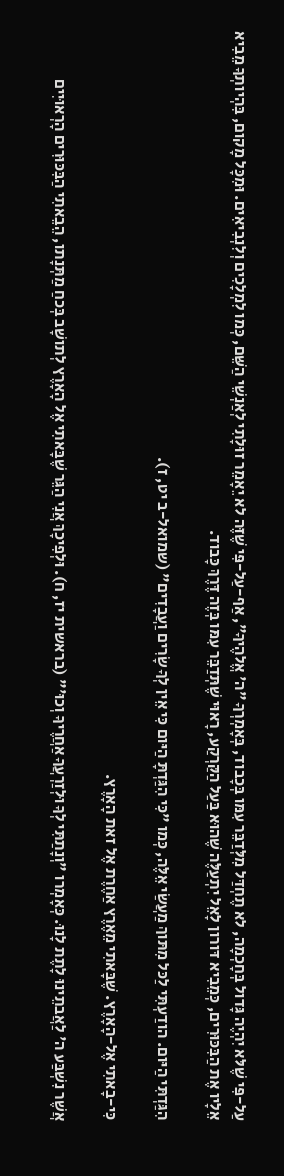עַל-פִּי שֶׁלּא יִהְיֶה גָּדול בְּחָכְמָה, לא תֶחְדַּל מִלְּדַבֵּר עִמּו בְּכָבוד, בְּאָמְרְךָ "ה' אֱלהֶיךָ", אַף-עַל-פִּי שֶׁזֶּה לא יֵאָמֵר זוּלָתִי לְאַנְשֵׁי הַשֵּׁם, כְּמו לִמְלָכִים וְלִנְבִיאִים. וּמִכָּל מָקום, בִּהְיותְךָ מֵבִיא אֵלָיו אֶת הַבִּכּוּרִים, כְּמֵבִיא דּורון לָאֵל יִתְעַלֶּה שֶׁהוּא בַּעַל הַקַּרְקַע, רָאוּי שֶׁתְּדַבֵּר עִמּו בְּזֶה דֶּרֶךְ כָּבוד.

הִגַּדְתִּי הַיּום. הודַעְתִּי לַכּל מִתּוךְ מַעֲשַׂי אֵלֶּה, כְּמו "כִּי הִגַּדְתָּ הַיּום כִּי אֵין לְךָ שָׂרִים וַעֲבָדִים" (שמואל-ב יט, ז).

כִּי-בָאתִי אֶל-הָאָרֶץ. שֶׁבָּאתִי מֵאֶרֶץ אַחֶרֶת אֶל זאת הָאָרֶץ.

אֲשֶׁר נִשְׁבַּע ה' לַאֲבתֵינוּ לָתֶת לָנוּ. כְּאָמְרו "וְנָתַתִּי לְךָ וּלְזַרְעֲךָ אַחֲרֶיךָ וְכוּ'" (בראשית יז, ח). וּלְפִיכָךְ אֲנִי הַגֵּר שֶׁבָּאתִי אֶל הָאָרֶץ לְתושָׁב בְּכחַ מַתְּנָתו, הֵבֵאתִי הַבִּכּוּרִים הָרְאוּיִים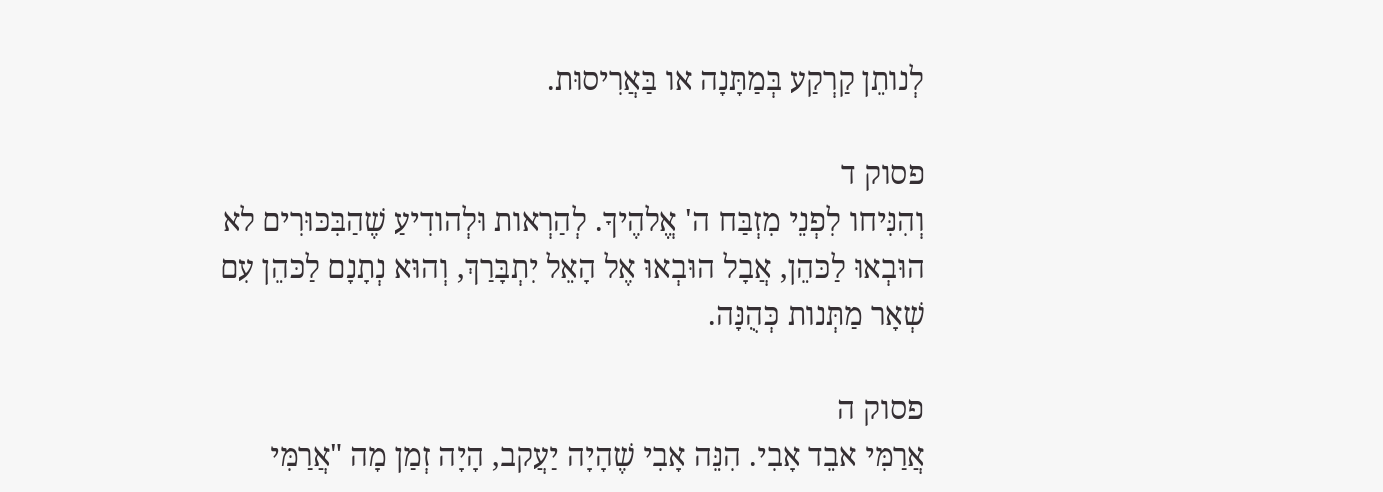לְנותֵן קַרְקַע בְּמַתָּנָה או בַּאֲרִיסוּת.

פסוק ד
וְהִנִּיחו לִפְנֵי מִזְבַּח ה' אֱלהֶיךָ. לְהַרְאות וּלְהודִיעַ שֶׁהַבִּכּוּרִים לא הוּבְאוּ לַכּהֵן, אֲבָל הוּבְאוּ אֶל הָאֵל יִתְבָּרַךְ, וְהוּא נְתָנָם לַכּהֵן עִם שְׁאָר מַתְּנות כְּהֻנָּה.

פסוק ה
אֲרַמִּי אבֵד אָבִי. הִנֵּה אָבִי שֶׁהָיָה יַעֲקב, הָיָה זְמַן מָה "אֲרַמִּי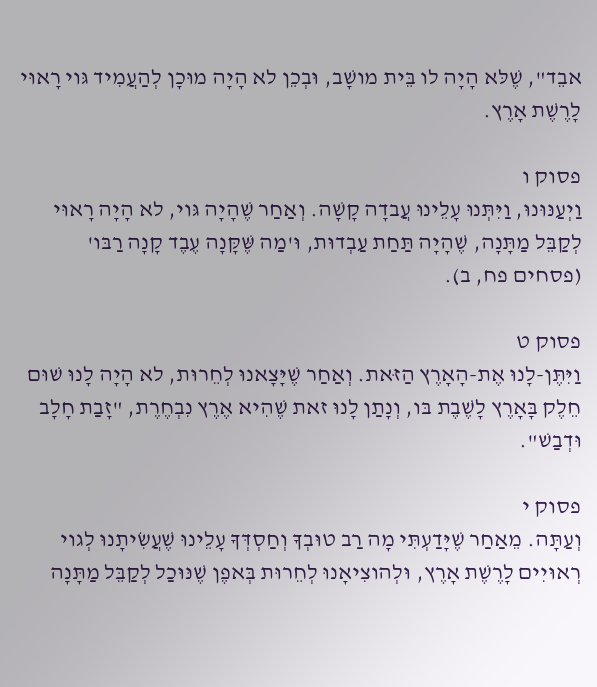אבֵד", שֶׁלּא הָיָה לו בֵּית מושָׁב, וּבְכֵן לא הָיָה מוּכָן לְהַעֲמִיד גּוי רָאוּי לָרֶשֶׁת אָרֶץ.

פסוק ו
וַיְעַנּוּנוּ, וַיִּתְּנוּ עָלֵינוּ עֲבדָה קָשָׁה. וְאַחַר שֶׁהָיָה גּוי, לא הָיָה רָאוּי לְקַבֵּל מַתָּנָה, שֶׁהָיָה תַּחַת עַבְדוּת, וּ'מַה שֶּׁקָּנָה עֶבֶד קָנָה רַבּו' (פסחים פח, ב).

פסוק ט
וַיִּתֶּן-לָנוּ אֶת-הָאָרֶץ הַזּאת. וְאַחַר שֶׁיָּצָאנוּ לְחֵרוּת, לא הָיָה לָנוּ שׁוּם חֵלֶק בָּאָרֶץ לָשֶׁבֶת בּו, וְנָתַן לָנוּ זאת שֶׁהִיא אֶרֶץ נִבְחֶרֶת, "זָבַת חָלָב וּדְבַשׁ".

פסוק י
וְעַתָּה. מֵאַחַר שֶׁיָּדַעְתִּי מָה רַב טוּבְךָ וְחַסְדְּךָ עָלֵינוּ שֶׁעֲשִׂיתָנוּ לְגוי רְאוּיִים לָרֶשֶׁת אָרֶץ, וּלְהוצִיאָנוּ לְחֵרוּת בְּאפֶן שֶׁנּוּכַל לְקַבֵּל מַתָּנָה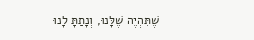שֶׁתִּהְיֶה שֶׁלָּנוּ, וְנָתַתָּ לָנוּ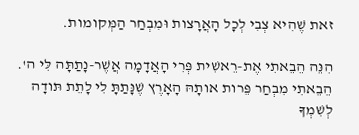זאת שֶׁהִיא צְבִי לְכָל הָאֲרָצות וּמִבְחַר הַמְּקומות.

הִנֵּה הֵבֵאתִי אֶת-רֵאשִׁית פְּרִי הָאֲדָמָה אֲשֶׁר-נָתַתָּה לִּי ה'. הֵבֵאתִי מִבְחַר פֵּרות אותָהּ הָאָרֶץ שֶׁנָּתַתָּ לִי לָתֵת תּודָה לְשִׁמְךָ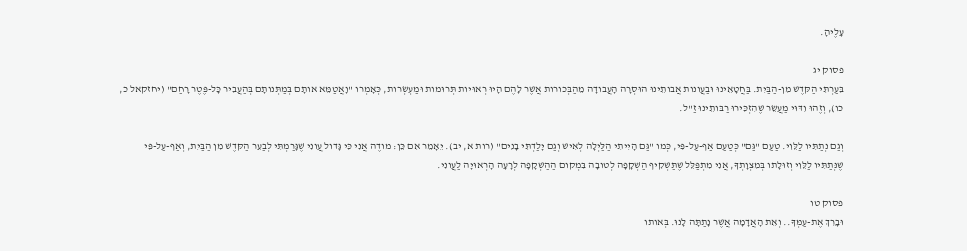עָלֶיהָ.

פסוק יג
בִּעַרְתִּי הַקּדֶשׁ מִן-הַבַּיִת. בַּחֲטָאֵינוּ וּבַעֲונות אֲבותֵינוּ הוּסְרָה הָעֲבודָה מֵהַבְּכורות אֲשֶׁר לָהֶם הָיוּ רְאוּיות תְּרוּמות וּמַעְשְׂרות, כְּאָמְרו "וָאֲטַמֵּא אותָם בְּמַתְּנותָם בְּהַעֲבִיר כָּל-פֶּטֶר רָחַם" (יחזקאל כ, כו), וְזֶהוּ וִדּוּי מַעֲשֵׂר שֶׁהִזְכִּירוּ רַבּותֵינוּ זַ"ל.

וְגַם נְתַתִּיו לַלֵּוִי. טַעַם "גַּם" כְּטַעַם אַף-עַל-פִּי, כְּמו "גַּם הָיִיתִי הַלַּיְלָה לְאִישׁ וְגַם יָלַדְתִּי בָנִים" (רות א, יב). יֵאָמֵר אִם כֵּן: מודֶה אֲנִי כִּי גָּדול עֲונִי שֶׁגָּרַמְתִּי לְבַעֵר הַקּדֶשׁ מִן הַבַּיִת, וְאַף-עַל-פִּי שֶׁנְּתַתִּיו לַלֵּוִי וְזוּלָתו בְּמִצְוָתְךָ, אֲנִי מִתְפַּלֵּל שֶׁתַּשְׁקִיף הַשְׁקָפָה לְטובָה בִּמְקום הַהַשְׁקָפָה לְרָעָה הָרְאוּיָה לַעֲונִי.

פסוק טו
וּבָרֵךְ אֶת-עַמְּךָ.. וְאֵת הָאֲדָמָה אֲשֶׁר נָתַתָּה לָנוּ. בְּאותו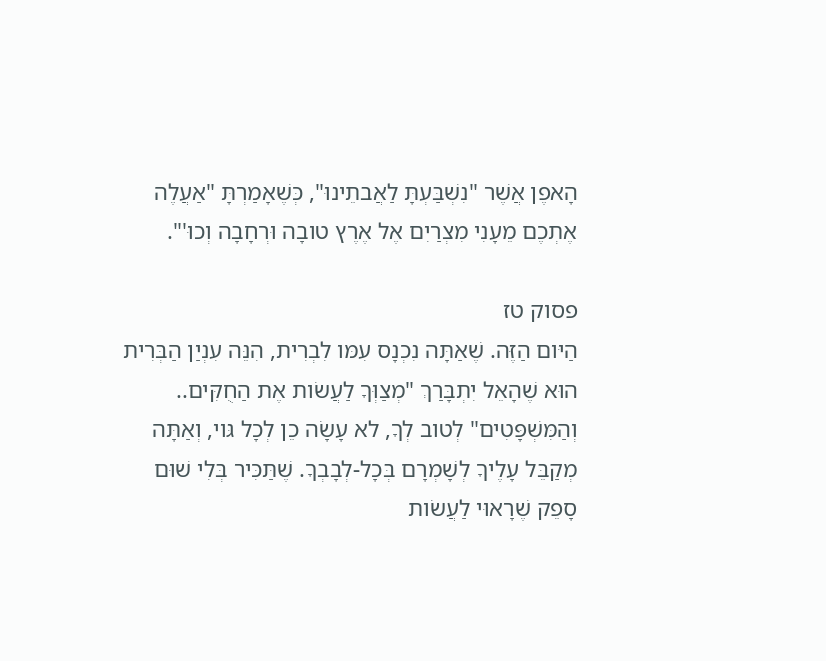הָאפֶן אֲשֶׁר "נִשְׁבַּעְתָּ לַאֲבתֵינוּ", כְּשֶׁאָמַרְתָּ "אַעֲלֶה אֶתְכֶם מֵעָנִי מִצְרַיִם אֶל אֶרֶץ טובָה וּרְחָבָה וְכוּ'".

פסוק טז
הַיּום הַזֶּה. שֶׁאַתָּה נִכְנָס עִמּו לִבְרִית, הִנֵּה עִנְיַן הַבְּרִית הוּא שֶׁהָאֵל יִתְבָּרַךְ "מְצַוְּךָ לַעֲשׂות אֶת הַחֻקִּים.. וְהַמִּשְׁפָּטִים" לְטוב לְךָ, לא עָשָׂה כֵן לְכָל גּוי, וְאַתָּה מְקַבֵּל עָלֶיךָ לְשָׁמְרָם בְּכָל-לְבָבְךָ. שֶׁתַּכִּיר בְּלִי שׁוּם סָפֵק שֶׁרָאוּי לַעֲשׂות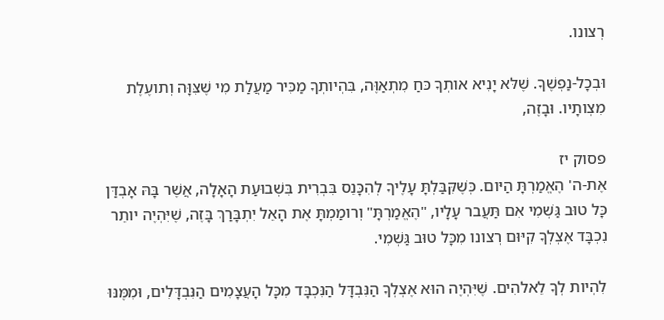רְצונו.

וּבְכָל-נַפְשֶׁךָ. שֶׁלּא יָנִיא אותְךָ כּחַ מִתְאַוֶּה, בִּהְיותְךָ מַכִּיר מַעֲלַת מִי שֶׁצִּוָּה וְתועֶלֶת מִצְותָיו. וּבָזֶה,

פסוק יז
אֶת-ה' הֶאֱמַרְתָּ הַיּום. כְּשֶׁקִּבַּלְתָּ עָלֶיךָ לְהִכָּנֵס בִּבְרִית בִּשְׁבוּעַת הָאָלָה, אֲשֶׁר בָּהּ אָבְדַּן כָּל טוּב גַּשְׁמִי אִם תַּעֲבר עָלָיו, "הֶאֱמַרְתָּ" וְרומַמְתָּ אֶת הָאֵל יִתְבָּרַךְ בָּזֶה, שֶׁיִּהְיֶה יותֵר נִכְבָּד אֶצְלְךָ קִיּוּם רְצונו מִכָּל טוּב גַּשְׁמִי.

לִהְיות לְךָ לֵאלהִים. שֶׁיִּהְיֶה הוּא אֶצְלְךָ הַנִּבְדָּל הַנִּכְבָּד מִכָּל הָעֲצָמִים הַנִּבְדָּלִים, וּמִמֶּנּוּ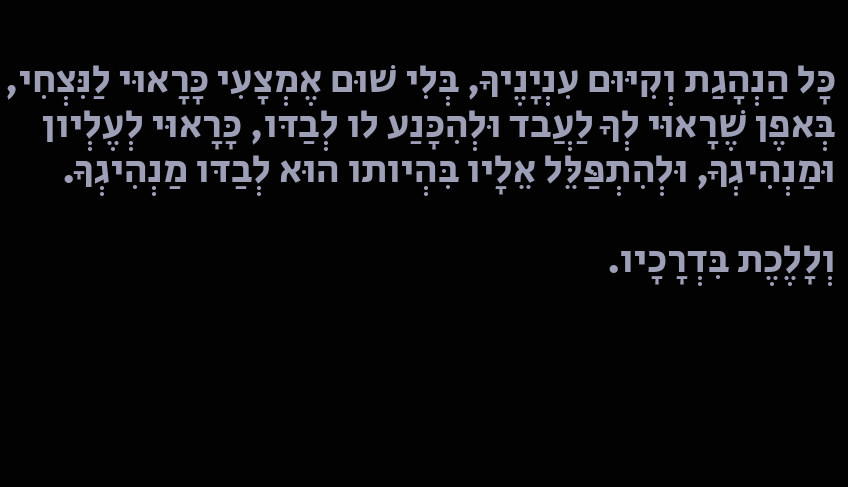כָּל הַנְהָגַת וְקִיּוּם עִנְיָנֶיךָ, בְּלִי שׁוּם אֶמְצָעִי כָּרָאוּי לַנִּצְחִי, בְּאפֶן שֶׁרָאוּי לְךָ לַעֲבד וּלְהִכָּנַע לו לְבַדּו, כָּרָאוּי לְעֶלְיון וּמַנְהִיגְךָ, וּלְהִתְפַּלֵּל אֵלָיו בִּהְיותו הוּא לְבַדּו מַנְהִיגְךָ.

וְלָלֶכֶת בִּדְרָכָיו.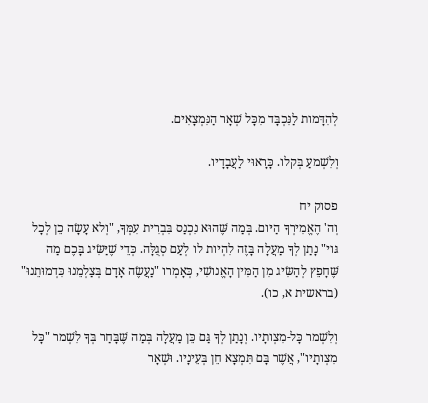לְהִדָּמות לַנִּכְבָּד מִכָּל שְׁאָר הַנִּמְצָאִים.

וְלִשְׁמעַ בְּקלו. כָּרָאוּי לַעֲבָדָיו.

פסוק יח
וְה' הֶאֱמִירְךָ הַיּום. בְּמַה שֶּׁהוּא נִכְנַס בִּבְרִית עִמְּךָ, "וְלא עָשָׂה כֵן לְכָל גּוי" נָתַן לְךָ מַעֲלָה בָּזֶה לִהְיות לו לְעַם סְגֻלָּה. כְּדֵי שֶׁיַּשִּׂיג בָּכֶם מַה שֶּׁחָפֵץ לְהַשִּׂיג מִן הַמִּין הָאֱנושִׁי, כְּאָמְרו "נַעֲשֶׂה אָדָם בְּצַלְמֵנוּ כִּדְמוּתֵנוּ" (בראשית א, כו).

וְלִשְׁמר כָּל-מִצְותָיו. וְנָתַן לְךָ גַּם כֵּן מַעֲלָה בְּמַה שֶּׁבָּחַר בְּךָ לִשְׁמר "כָּל מִצְותָיו", אֲשֶׁר בָּם תִּמְצָא חֵן בְּעֵינָיו. וּשְׁאָר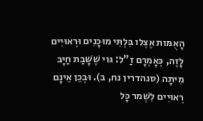הָאֻמּות אֶצְלו בִּלְתִּי מוּכָנִים וּרְאוּיִים לָזֶה, כְּאָמְרָם זַ"ל: גּוי שֶׁשָּׁבַת חַיָּב מִיתָה (סנהדרין נח, ב). וּבְכֵן אֵינָם רְאוּיִים לִשְׁמר כָּל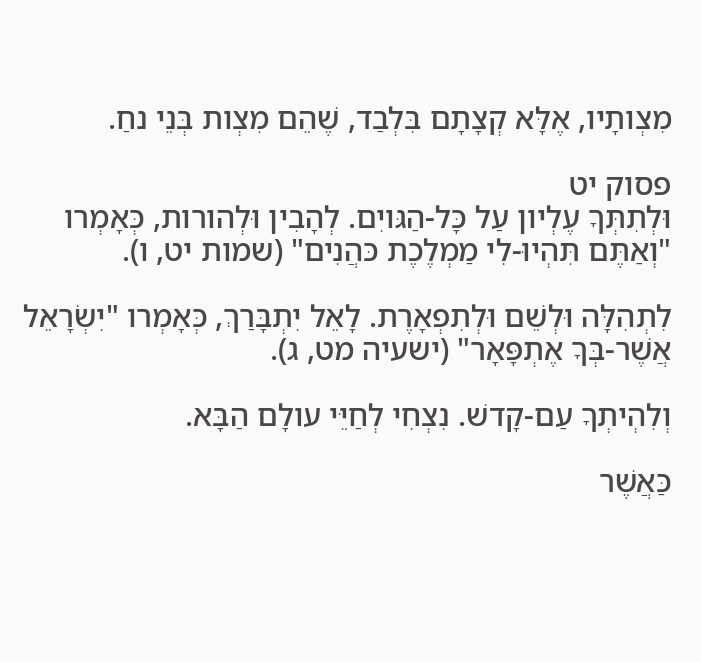מִצְותָיו, אֶלָּא קְצָתָם בִּלְבַד, שֶׁהֵם מִצְות בְּנֵי נחַ.

פסוק יט
וּלְתִתְּךָ עֶלְיון עַל כָּל-הַגּויִם. לְהָבִין וּלְהורות, כְּאָמְרו "וְאַתֶּם תִּהְיוּ-לִי מַמְלֶכֶת כּהֲנִים" (שמות יט, ו).

לִתְהִלָּה וּלְשֵׁם וּלְתִפְאָרֶת. לָאֵל יִתְבָּרַךְ, כְּאָמְרו "יִשְׂרָאֵל אֲשֶׁר-בְּךָ אֶתְפָּאָר" (ישעיה מט, ג).

וְלִהְיתְךָ עַם-קָדשׁ. נִצְחִי לְחַיֵּי עולָם הַבָּא.

כַּאֲשֶׁר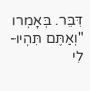דִּבֵּר. בְּאָמְרו "וְאַתֶּם תִּהְיוּ-לִי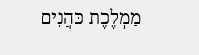מַמְלֶכֶת כּהֲנִים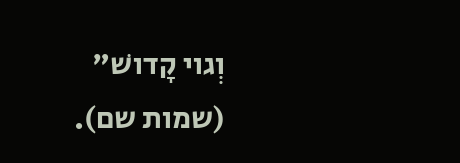וְגוי קָדושׁ" (שמות שם).